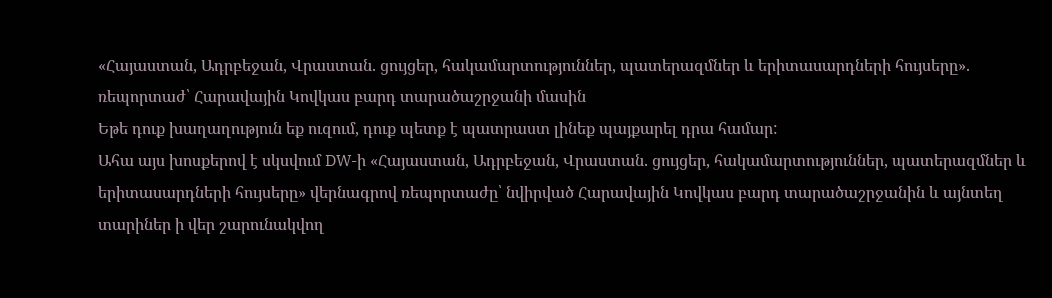«Հայաստան, Ադրբեջան, Վրաստան. ցույցեր, հակամարտություններ, պատերազմներ և երիտասարդների հույսերը». ռեպորտաժ՝ Հարավային Կովկաս բարդ տարածաշրջանի մասին
Եթե դուք խաղաղություն եք ուզում, դուք պետք է պատրաստ լինեք պայքարել դրա համար:
Ահա այս խոսքերով է սկսվում DW-ի «Հայաստան, Ադրբեջան, Վրաստան. ցույցեր, հակամարտություններ, պատերազմներ և երիտասարդների հույսերը» վերնագրով ռեպորտաժը՝ նվիրված Հարավային Կովկաս բարդ տարածաշրջանին և այնտեղ տարիներ ի վեր շարունակվող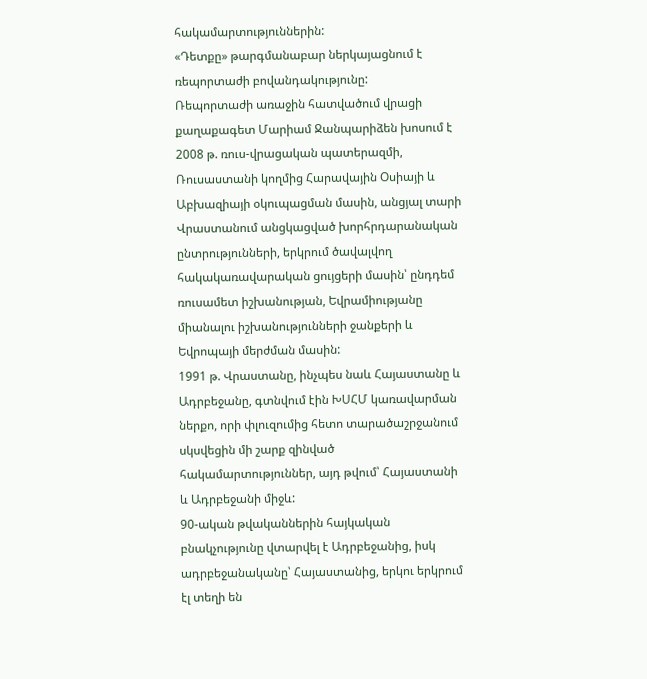հակամարտություններին:
«Դետքը» թարգմանաբար ներկայացնում է ռեպորտաժի բովանդակությունը:
Ռեպորտաժի առաջին հատվածում վրացի քաղաքագետ Մարիամ Ջանպարիձեն խոսում է 2008 թ. ռուս-վրացական պատերազմի, Ռուսաստանի կողմից Հարավային Օսիայի և Աբխազիայի օկուպացման մասին, անցյալ տարի Վրաստանում անցկացված խորհրդարանական ընտրությունների, երկրում ծավալվող հակակառավարական ցույցերի մասին՝ ընդդեմ ռուսամետ իշխանության, Եվրամիությանը միանալու իշխանությունների ջանքերի և Եվրոպայի մերժման մասին:
1991 թ. Վրաստանը, ինչպես նաև Հայաստանը և Ադրբեջանը, գտնվում էին ԽՍՀՄ կառավարման ներքո, որի փլուզումից հետո տարածաշրջանում սկսվեցին մի շարք զինված հակամարտություններ, այդ թվում՝ Հայաստանի և Ադրբեջանի միջև:
90-ական թվականներին հայկական բնակչությունը վտարվել է Ադրբեջանից, իսկ ադրբեջանականը՝ Հայաստանից, երկու երկրում էլ տեղի են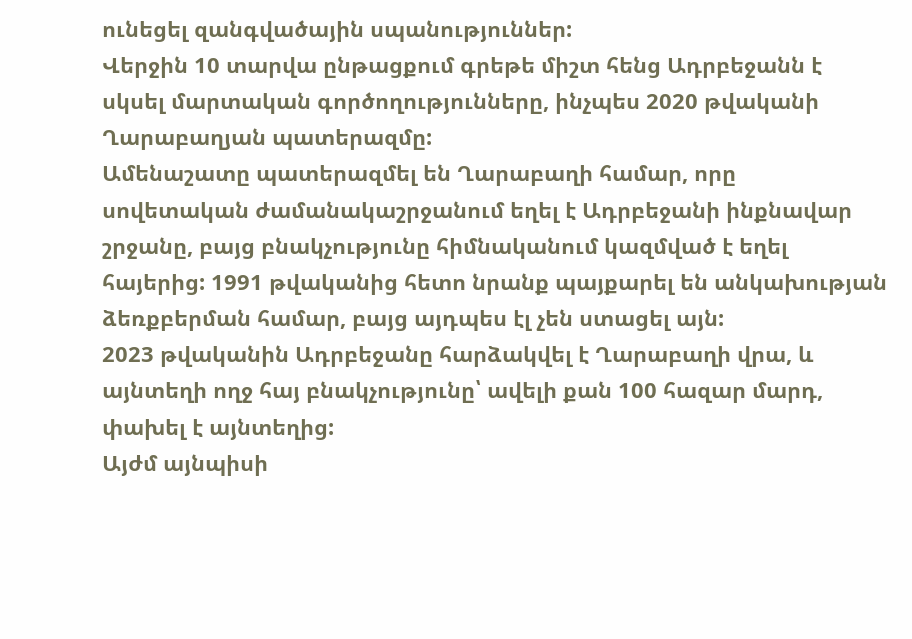ունեցել զանգվածային սպանություններ:
Վերջին 10 տարվա ընթացքում գրեթե միշտ հենց Ադրբեջանն է սկսել մարտական գործողությունները, ինչպես 2020 թվականի Ղարաբաղյան պատերազմը:
Ամենաշատը պատերազմել են Ղարաբաղի համար, որը սովետական ժամանակաշրջանում եղել է Ադրբեջանի ինքնավար շրջանը, բայց բնակչությունը հիմնականում կազմված է եղել հայերից: 1991 թվականից հետո նրանք պայքարել են անկախության ձեռքբերման համար, բայց այդպես էլ չեն ստացել այն:
2023 թվականին Ադրբեջանը հարձակվել է Ղարաբաղի վրա, և այնտեղի ողջ հայ բնակչությունը՝ ավելի քան 100 հազար մարդ, փախել է այնտեղից:
Այժմ այնպիսի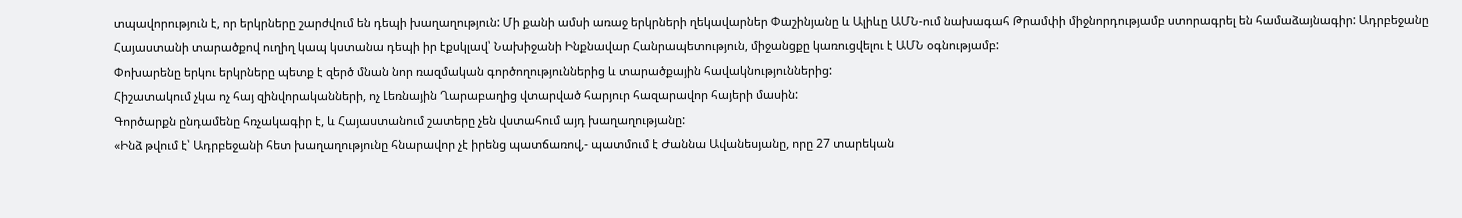տպավորություն է, որ երկրները շարժվում են դեպի խաղաղություն: Մի քանի ամսի առաջ երկրների ղեկավարներ Փաշինյանը և Ալիևը ԱՄՆ-ում նախագահ Թրամփի միջնորդությամբ ստորագրել են համաձայնագիր: Ադրբեջանը Հայաստանի տարածքով ուղիղ կապ կստանա դեպի իր էքսկլավ՝ Նախիջանի Ինքնավար Հանրապետություն, միջանցքը կառուցվելու է ԱՄՆ օգնությամբ:
Փոխարենը երկու երկրները պետք է զերծ մնան նոր ռազմական գործողություններից և տարածքային հավակնություններից:
Հիշատակում չկա ոչ հայ զինվորականների, ոչ Լեռնային Ղարաբաղից վտարված հարյուր հազարավոր հայերի մասին:
Գործարքն ընդամենը հռչակագիր է, և Հայաստանում շատերը չեն վստահում այդ խաղաղությանը:
«Ինձ թվում է՝ Ադրբեջանի հետ խաղաղությունը հնարավոր չէ իրենց պատճառով,- պատմում է Ժաննա Ավանեսյանը, որը 27 տարեկան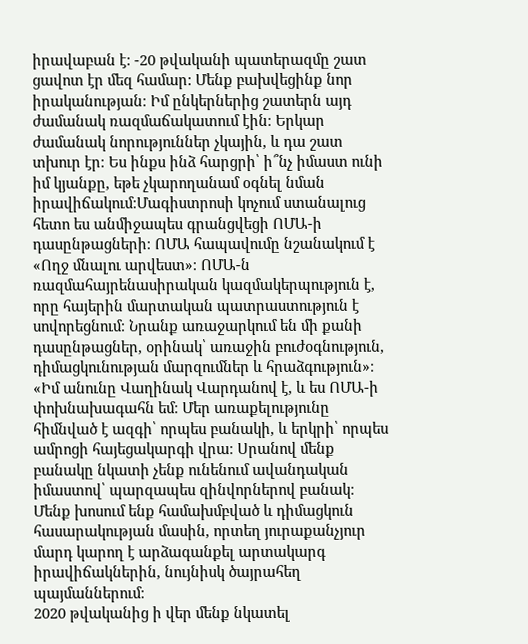իրավաբան է: -20 թվականի պատերազմը շատ ցավոտ էր մեզ համար: Մենք բախվեցինք նոր իրականության։ Իմ ընկերներից շատերն այդ ժամանակ ռազմաճակատում էին։ Երկար ժամանակ նորություններ չկային, և դա շատ տխուր էր։ Ես ինքս ինձ հարցրի՝ ի՞նչ իմաստ ունի իմ կյանքը, եթե չկարողանամ օգնել նման իրավիճակում։Մագիստրոսի կոչում ստանալուց հետո ես անմիջապես գրանցվեցի ՈՄԱ-ի դասընթացների։ ՈՄԱ հապավումը նշանակում է «Ողջ մնալու արվեստ»։ ՈՄԱ-ն ռազմահայրենասիրական կազմակերպություն է, որը հայերին մարտական պատրաստություն է սովորեցնում։ Նրանք առաջարկում են մի քանի դասընթացներ, օրինակ՝ առաջին բուժօգնություն, դիմացկունության մարզումներ և հրաձգություն»։
«Իմ անունը Վաղինակ Վարդանով է, և ես ՈՄԱ-ի փոխնախագահն եմ։ Մեր առաքելությունը հիմնված է ազգի՝ որպես բանակի, և երկրի՝ որպես ամրոցի հայեցակարգի վրա։ Սրանով մենք բանակը նկատի չենք ունենում ավանդական իմաստով՝ պարզապես զինվորներով բանակ։ Մենք խոսում ենք համախմբված և դիմացկուն հասարակության մասին, որտեղ յուրաքանչյուր մարդ կարող է արձագանքել արտակարգ իրավիճակներին, նույնիսկ ծայրահեղ պայմաններում։
2020 թվականից ի վեր մենք նկատել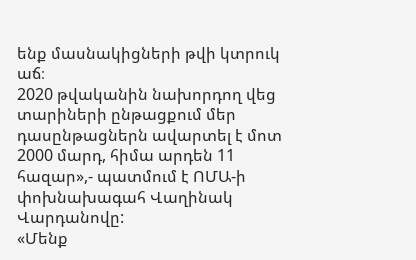ենք մասնակիցների թվի կտրուկ աճ։
2020 թվականին նախորդող վեց տարիների ընթացքում մեր դասընթացներն ավարտել է մոտ 2000 մարդ, հիմա արդեն 11 հազար»,- պատմում է ՈՄԱ-ի փոխնախագահ Վաղինակ Վարդանովը:
«Մենք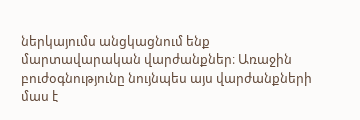ներկայումս անցկացնում ենք մարտավարական վարժանքներ։ Առաջին բուժօգնությունը նույնպես այս վարժանքների մաս է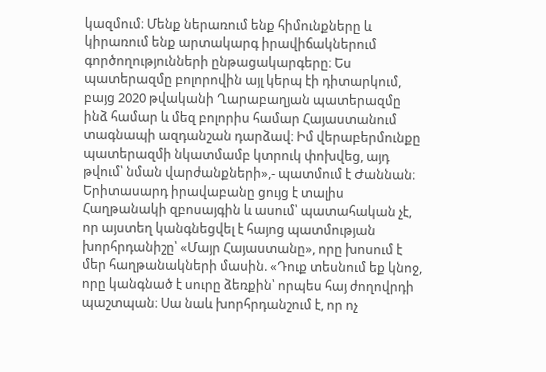կազմում։ Մենք ներառում ենք հիմունքները և կիրառում ենք արտակարգ իրավիճակներում գործողությունների ընթացակարգերը։ Ես պատերազմը բոլորովին այլ կերպ էի դիտարկում, բայց 2020 թվականի Ղարաբաղյան պատերազմը ինձ համար և մեզ բոլորիս համար Հայաստանում տագնապի ազդանշան դարձավ։ Իմ վերաբերմունքը պատերազմի նկատմամբ կտրուկ փոխվեց, այդ թվում՝ նման վարժանքների»,- պատմում է Ժաննան։
Երիտասարդ իրավաբանը ցույց է տալիս Հաղթանակի զբոսայգին և ասում՝ պատահական չէ, որ այստեղ կանգնեցվել է հայոց պատմության խորհրդանիշը՝ «Մայր Հայաստանը», որը խոսում է մեր հաղթանակների մասին. «Դուք տեսնում եք կնոջ, որը կանգնած է սուրը ձեռքին՝ որպես հայ ժողովրդի պաշտպան։ Սա նաև խորհրդանշում է, որ ոչ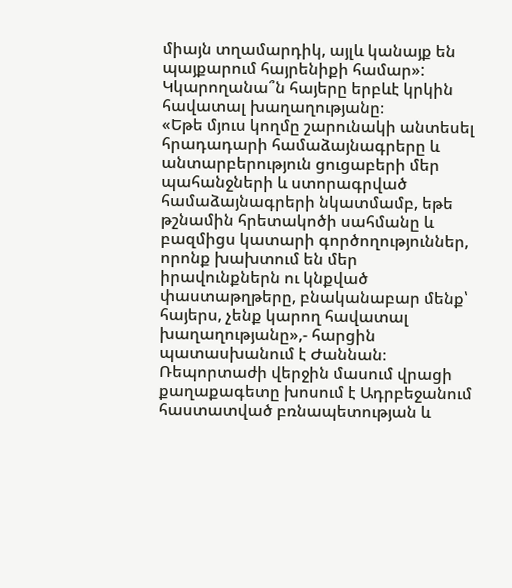միայն տղամարդիկ, այլև կանայք են պայքարում հայրենիքի համար»:
Կկարողանա՞ն հայերը երբևէ կրկին հավատալ խաղաղությանը։
«Եթե մյուս կողմը շարունակի անտեսել հրադադարի համաձայնագրերը և անտարբերություն ցուցաբերի մեր պահանջների և ստորագրված համաձայնագրերի նկատմամբ, եթե թշնամին հրետակոծի սահմանը և բազմիցս կատարի գործողություններ, որոնք խախտում են մեր իրավունքներն ու կնքված փաստաթղթերը, բնականաբար մենք՝ հայերս, չենք կարող հավատալ խաղաղությանը»,- հարցին պատասխանում է Ժաննան։
Ռեպորտաժի վերջին մասում վրացի քաղաքագետը խոսում է Ադրբեջանում հաստատված բռնապետության և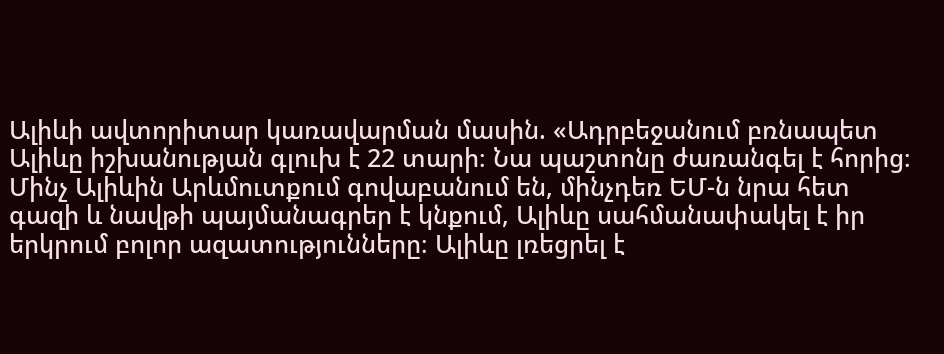Ալիևի ավտորիտար կառավարման մասին. «Ադրբեջանում բռնապետ Ալիևը իշխանության գլուխ է 22 տարի։ Նա պաշտոնը ժառանգել է հորից։ Մինչ Ալիևին Արևմուտքում գովաբանում են, մինչդեռ ԵՄ-ն նրա հետ գազի և նավթի պայմանագրեր է կնքում, Ալիևը սահմանափակել է իր երկրում բոլոր ազատությունները։ Ալիևը լռեցրել է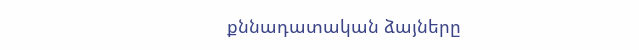քննադատական ձայները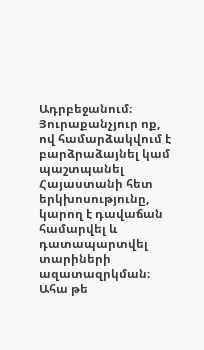Ադրբեջանում։ Յուրաքանչյուր ոք, ով համարձակվում է բարձրաձայնել կամ պաշտպանել Հայաստանի հետ երկխոսությունը, կարող է դավաճան համարվել և դատապարտվել տարիների ազատազրկման։
Ահա թե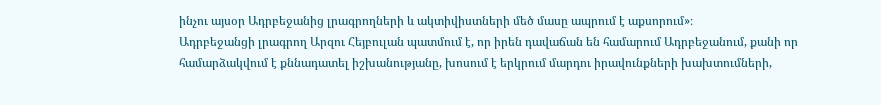ինչու այսօր Ադրբեջանից լրագրողների և ակտիվիստների մեծ մասը ապրում է աքսորում»։
Ադրբեջանցի լրագրող Արզու Հեյբուլան պատմում է, որ իրեն դավաճան են համարում Ադրբեջանում, քանի որ համարձակվում է քննադատել իշխանությանը, խոսում է երկրում մարդու իրավունքների խախտումների,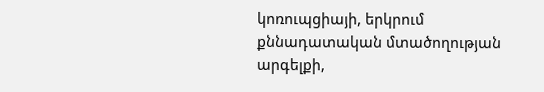կոռուպցիայի, երկրում քննադատական մտածողության արգելքի,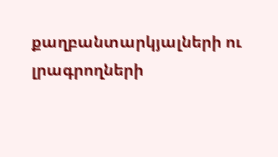քաղբանտարկյալների ու լրագրողների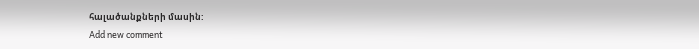հալածանքների մասին:
Add new comment